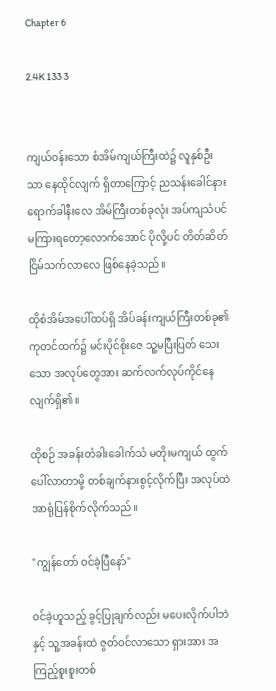Chapter 6

2.4K 133 3


ကျယ်ဝန်းသော စံအိမ်ကျယ်ကြီးထဲ၌ လူနှစ်ဦးသာ နေထိုင်လျက် ရှိတာကြောင့် ညသန်းခေါင်နားရောက်ခါနီးလေ အိမ်ကြီးတစ်ခုလုံး အပ်ကျသံပင် မကြားရတော့လောက်အောင် ပိုလို့ပင် တိတ်ဆိတ်ငြိမ်သက်‌လာလေ ဖြစ်နေခဲ့သည်။

ထိုစံအိမ်အပေါ်ထပ်ရှိ အိပ်ခန်းကျယ်ကြီးတစ်ခု၏ ကုတင်ထက်၌ မင်းပိုင်စိုးဇေ သူ့မပြီးပြတ် သေးသော အလုပ်တွေအား ဆက်လက်လုပ်ကိုင်နေလျက်ရှိ၏။

ထိုစဉ် အခန်းတံခါးခေါက်သံ မတိုးမကျယ် ထွက်ပေါ်လာတာမို့ တစ်ချက်နားစွင့်လိုက်ပြီး အလုပ်ထဲ အာရုံပြန်စိုက်လိုက်သည်။

"ကျွန်တော် ဝင်ခဲ့ပြီနော်"

ဝင်ခဲ့ဟူသည့် ခွင့်ပြုချက်လည်း မပေးလိုက်ပါဘဲနှင့် သူ့အခန်းထဲ ဇွတ်ဝင်လာသော ရှားအား အကြည့်စူးစူးတစ်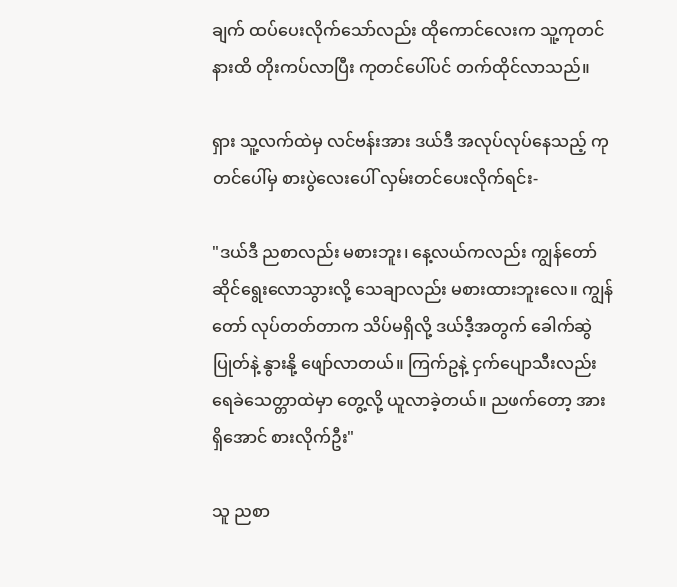ချက် ထပ်ပေးလိုက်သော်လည်း ထိုကောင်လေးက သူ့ကုတင်နားထိ တိုးကပ်လာပြီး ကုတင်ပေါ်ပင် တက်ထိုင်လာသည်။

ရှား သူ့လက်ထဲမှ လင်ဗန်းအား ဒယ်ဒီ အလုပ်လုပ်နေသည့် ကုတင်ပေါ်မှ စားပွဲလေးပေါ် လှမ်းတင်ပေးလိုက်ရင်း-

"ဒယ်ဒီ ညစာလည်း မစားဘူး၊ နေ့လယ်ကလည်း ကျွန်တော် ဆိုင်ရွေးလောသွားလို့ သေချာလည်း မစားထားဘူးလေ။ ကျွန်တော် လုပ်တတ်တာက သိပ်မရှိလို့ ဒယ်ဒီ့အတွက် ခေါက်ဆွဲပြုတ်နဲ့ နွားနို့ ဖျော်လာတယ်။ ကြက်ဥနဲ့ ငှက်ပျောသီးလည်း ရေခဲသေတ္တာထဲမှာ တွေ့လို့ ယူလာခဲ့တယ်။ ညဖက်တော့ အားရှိအောင် စားလိုက်ဦး"

သူ ညစာ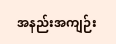အနည်းအကျဉ်း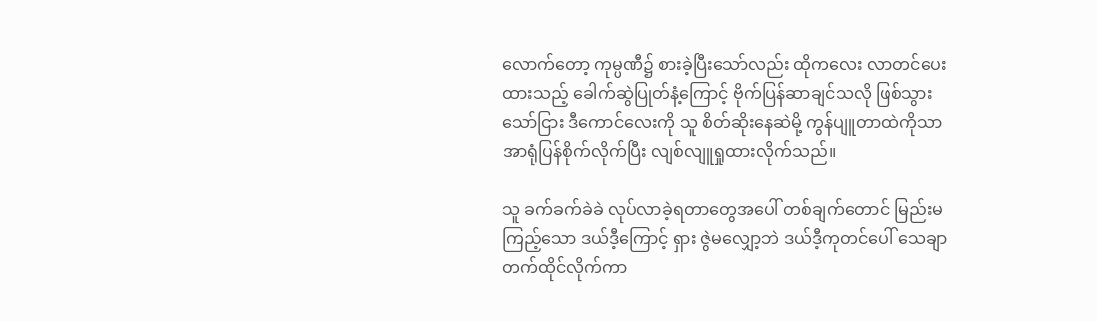လောက်တော့ ကုမ္ပဏီ၌ စားခဲ့ပြီးသော်လည်း ထိုကလေး လာတင်ပေးထားသည့် ခေါက်ဆွဲပြုတ်နံ့ကြောင့် ဗိုက်ပြန်ဆာချင်သလို ဖြစ်သွားသော်ငြား ဒီကောင်လေးကို သူ စိတ်ဆိုးနေဆဲမို့ ကွန်ပျူတာထဲကိုသာ အာရုံပြန်စိုက်လိုက်ပြီး လျစ်လျူရှုထားလိုက်သည်။

သူ ခက်ခက်ခဲခဲ လုပ်လာခဲ့ရတာတွေအပေါ် တစ်ချက်တောင် မြည်းမကြည့်‌‌သော ဒယ်ဒီ့ကြောင့် ရှား ဇွဲမလျှော့ဘဲ ဒယ်ဒီ့ကုတင်ပေါ် သေချာတက်ထိုင်လိုက်ကာ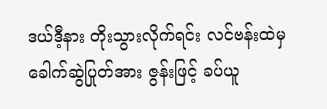ဒယ်ဒီ့နား တိုးသွားလိုက်ရင်း လင်ဗန်းထဲမှ ခေါက်ဆွဲပြုတ်အား ဇွန်းဖြင့် ခပ်ယူ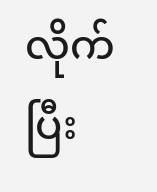လိုက်ပြီး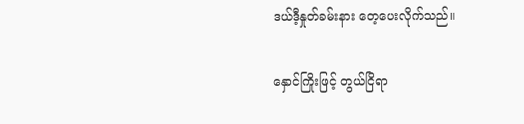ဒယ်ဒီ့နှုတ်ခမ်းနား တေ့ပေးလိုက်သည်။

နှောင်ကြိုးဖြင့် တွယ်ငြိရာ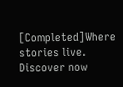[Completed]Where stories live. Discover now